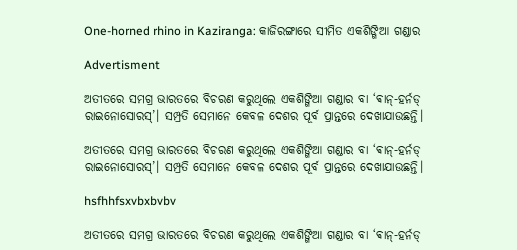One-horned rhino in Kaziranga: କାଜିରଙ୍ଗାରେ ସୀମିତ ଏକଶିଙ୍ଗିଆ ଗଣ୍ଡାର

Advertisment

ଅତୀତରେ ସମଗ୍ର ଭାରତରେ ବିଚରଣ କରୁଥିଲେ ଏକଶିଙ୍ଗିଆ ଗଣ୍ଡାର ବା ‘ଵାନ୍‌-ହର୍ନଡ୍‌ ରାଇନୋସୋରସ୍‌’। ସମ୍ପ୍ରତି ସେମାନେ କେବଳ ଦେଶର ପୂର୍ବ ପ୍ରାନ୍ତରେ ଦେଖାଯାଉଛନ୍ତି।

ଅତୀତରେ ସମଗ୍ର ଭାରତରେ ବିଚରଣ କରୁଥିଲେ ଏକଶିଙ୍ଗିଆ ଗଣ୍ଡାର ବା ‘ଵାନ୍‌-ହର୍ନଡ୍‌ ରାଇନୋସୋରସ୍‌’। ସମ୍ପ୍ରତି ସେମାନେ କେବଳ ଦେଶର ପୂର୍ବ ପ୍ରାନ୍ତରେ ଦେଖାଯାଉଛନ୍ତି।

hsfhhfsxvbxbvbv

ଅତୀତରେ ସମଗ୍ର ଭାରତରେ ବିଚରଣ କରୁଥିଲେ ଏକଶିଙ୍ଗିଆ ଗଣ୍ଡାର ବା ‘ଵାନ୍‌-ହର୍ନଡ୍‌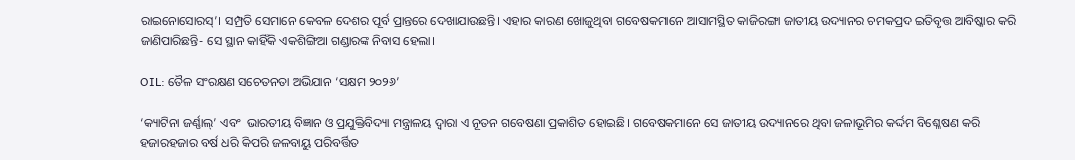ରାଇନୋସୋରସ୍‌’। ସମ୍ପ୍ରତି ସେମାନେ କେବଳ ଦେଶର ପୂର୍ବ ପ୍ରାନ୍ତରେ ଦେଖାଯାଉଛନ୍ତି। ଏହାର କାରଣ ଖୋଜୁଥିବା ଗବେଷକମାନେ ଆସାମସ୍ଥିତ କାଜିରଙ୍ଗା ଜାତୀୟ ଉଦ୍ୟାନର ଚମକପ୍ରଦ ଇତିବୃତ୍ତ ଆବିଷ୍କାର କରି ଜାଣିପାରିଛନ୍ତି- ସେ ସ୍ଥାନ କାହିଁକି ଏକଶିଙ୍ଗିଆ ଗଣ୍ଡାରଙ୍କ ନିବାସ ହେଲା।

OIL: ତୈଳ ସଂରକ୍ଷଣ ସଚେତନତା ଅଭିଯାନ ‘ସକ୍ଷମ ୨୦୨୬’

‘କ୍ୟାଟିନା ଜର୍ଣ୍ଣାଲ୍‌’ ଏବଂ  ଭାରତୀୟ ବିଜ୍ଞାନ ଓ ପ୍ରଯୁକ୍ତିବିଦ୍ୟା ମନ୍ତ୍ରାଳୟ ଦ୍ବାରା ଏ ନୂତନ ଗବେଷଣା ପ୍ରକାଶିତ ହୋଇଛି। ଗବେଷକମାନେ ସେ ଜାତୀୟ ଉଦ୍ୟାନରେ ଥିବା ଜଳାଭୂମିର କର୍ଦ୍ଦମ ବିଶ୍ଳେଷଣ କରି ହଜାରହଜାର ବର୍ଷ ଧରି କିପରି ଜଳବାୟୁ ପରିବର୍ତ୍ତିତ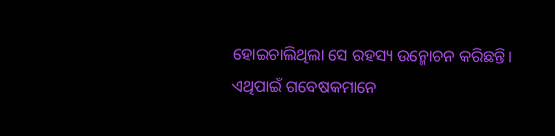ହୋଇଚାଲିଥିଲା ସେ ରହସ୍ୟ ଉନ୍ମୋଚନ କରିଛନ୍ତି। ଏଥିପାଇଁ ଗବେଷକମାନେ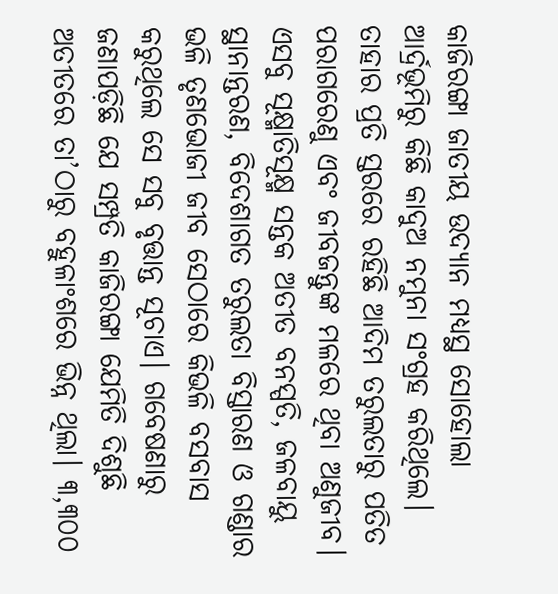କାଜିରଙ୍ଗା ଜାତୀୟ ଉଦ୍ୟାନ ମଧ୍ୟସ୍ଥ ସୋହୋଲା ଆର୍ଦ୍ରଭୂମିରୁ କିଛି କାଦୁଅ ନମୁନା ସଂଗ୍ରହ କରିଥିଲେ। ତାହାର ପ୍ରତି ସ୍ତରରେ ରହିଛି ଆଦିମ ତରୁଲତାରୁ ପତିତ ପରାଗରେଣୁ ଏବଂ ଜୀବଜନ୍ତୁଙ୍କ ମଳରେ ଥିବା ଅଣୁଜୀବ। ଏସବୁ ସୂକ୍ଷ୍ମାତିସୂକ୍ଷ୍ମ ସନ୍ତକ ଅତୀତ ବନସ୍ପତି, ଜଳବାୟୁ ସ୍ଥାନାନ୍ତରଣ, ବିଦେଶାଗତ ତରୁଲତା ବିସ୍ତାରଣ ଓ ଗଣ୍ଡାର ଭଳି ତୃଣଭୋଜୀ ଜୀବ ସେଠାରେ କିଭଳି ବସବାସ କରୁଥିଲେ ସେ ସବୁ ବୃତ୍ତାନ୍ତ ସୂଚାଏ। ଗବେଷଣାରୁ ଜଣାପଡ଼ିଛି ଯେ ସମ୍ପ୍ରତି କାଜିରଙ୍ଗା ଯେମିତି ଦିଶୁଛି ଅତୀତରେ ତା’ଠାରୁ ବହୁଳାଂଶରେ ଭିନ୍ନ ଥିଲା। ୩,୩୦୦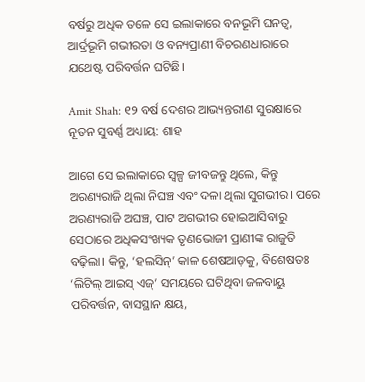ବର୍ଷରୁ ଅଧିକ ତଳେ ସେ ଇଲାକାରେ ବନଭୂମି ଘନତ୍ବ, ଆର୍ଦ୍ରଭୂମି ଗଭୀରତା ଓ ବନ୍ୟପ୍ରାଣୀ ବିଚରଣଧାରାରେ ଯଥେଷ୍ଟ ପରିବର୍ତ୍ତନ ଘଟିଛି।

Amit Shah: ୧୨ ବର୍ଷ ଦେଶର ଆଭ୍ୟନ୍ତରୀଣ ସୁରକ୍ଷାରେ ନୂତନ ସୁବର୍ଣ୍ଣ ଅଧ୍ୟାୟ: ଶାହ

ଆଗେ ସେ ଇଲାକାରେ ସ୍ବଳ୍ପ ଜୀବଜନ୍ତୁ ଥିଲେ, କିନ୍ତୁ ଅରଣ୍ୟରାଜି ଥିଲା ନିଘଞ୍ଚ ଏବଂ ଦଳା ଥିଲା ସୁଗଭୀର। ପରେ ଅରଣ୍ୟରାଜି ଅଘଞ୍ଚ, ପାଟ ଅଗଭୀର ହୋଇଆସିବାରୁ ସେଠାରେ ଅଧିକସଂଖ୍ୟକ ତୃଣଭୋଜୀ ପ୍ରାଣୀଙ୍କ ରାଜୁତି ବଢ଼ିଲା। କିନ୍ତୁ, ‘ହଲସିନ୍‌’ କାଳ ଶେଷଆଡ଼କୁ, ବିଶେଷତଃ ‘ଲିଟିଲ୍‌ ଆଇସ୍‌ ଏଜ୍‌’ ସମୟରେ ଘଟିଥିବା ଜଳବାୟୁ ପରିବର୍ତ୍ତନ, ବାସସ୍ଥାନ କ୍ଷୟ,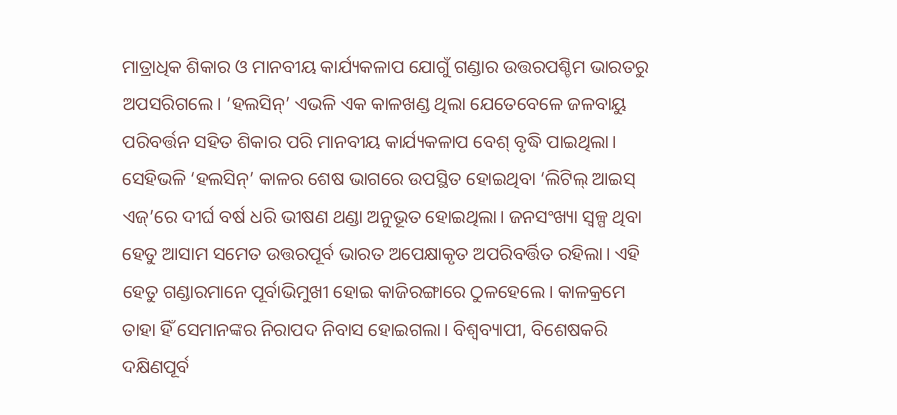ମାତ୍ରାଧିକ ଶିକାର ଓ ମାନବୀୟ କାର୍ଯ୍ୟକଳାପ ଯୋଗୁଁ ଗଣ୍ଡାର ଉତ୍ତରପଶ୍ଚିମ ଭାରତରୁ ଅପସରିଗଲେ। ‘ହଲସିନ୍‌’ ଏଭଳି ଏକ କାଳଖଣ୍ଡ ଥିଲା ଯେତେବେଳେ ଜଳବାୟୁ ପରିବର୍ତ୍ତନ ସହିତ ଶିକାର ପରି ମାନବୀୟ କାର୍ଯ୍ୟକଳାପ ବେଶ୍‌ ବୃଦ୍ଧି ପାଇଥିଲା। ସେହିଭଳି ‘ହଲସିନ୍‌’ କାଳର ଶେଷ ଭାଗରେ ଉପସ୍ଥିତ ହୋଇଥିବା ‘ଲିଟିଲ୍‌ ଆଇସ୍‌ ଏଜ୍’ରେ ଦୀର୍ଘ ବର୍ଷ ଧରି ଭୀଷଣ ଥଣ୍ଡା ଅନୁଭୂତ ହୋଇଥିଲା। ଜନସଂଖ୍ୟା ସ୍ବଳ୍ପ ଥିବା ହେତୁ ଆସାମ ସମେତ ଉତ୍ତରପୂର୍ବ ଭାରତ ଅପେକ୍ଷାକୃତ ଅପରିବର୍ତ୍ତିତ ରହିଲା। ଏହି ହେତୁ ଗଣ୍ଡାରମାନେ ପୂର୍ବାଭିମୁଖୀ ହୋଇ କାଜିରଙ୍ଗାରେ ଠୁଳହେଲେ। କାଳକ୍ରମେ ତାହା ହିଁ ସେମାନଙ୍କର ନିରାପଦ ନିବାସ ହୋଇଗଲା। ବିଶ୍ବବ୍ୟାପୀ, ବିଶେଷକରି ଦକ୍ଷିଣପୂର୍ବ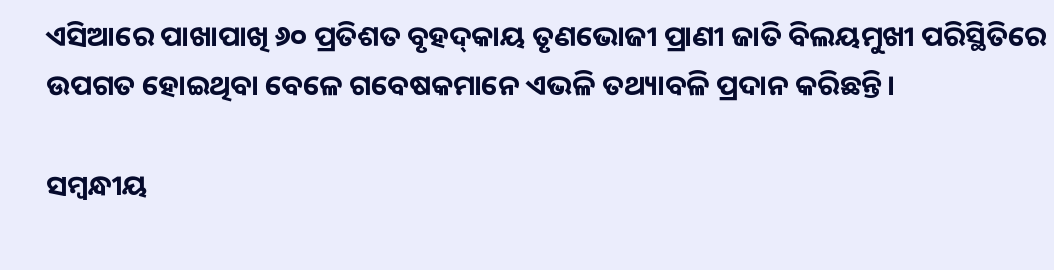ଏସିଆରେ ପାଖାପାଖି ୬୦ ପ୍ରତିଶତ ବୃହଦ୍‌କାୟ ତୃଣଭୋଜୀ ପ୍ରାଣୀ ଜାତି ବିଲୟମୁଖୀ ପରିସ୍ଥିତିରେ ଉପଗତ ହୋଇଥିବା ବେଳେ ଗବେଷକମାନେ ଏଭଳି ତଥ୍ୟାବଳି ପ୍ରଦାନ କରିଛନ୍ତି।

ସମ୍ବନ୍ଧୀୟ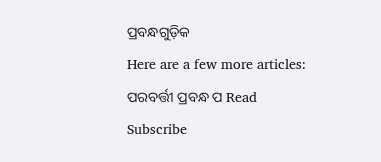ପ୍ରବନ୍ଧଗୁଡ଼ିକ
Here are a few more articles:
ପରବର୍ତ୍ତୀ ପ୍ରବନ୍ଧ ପ Read
Subscribe